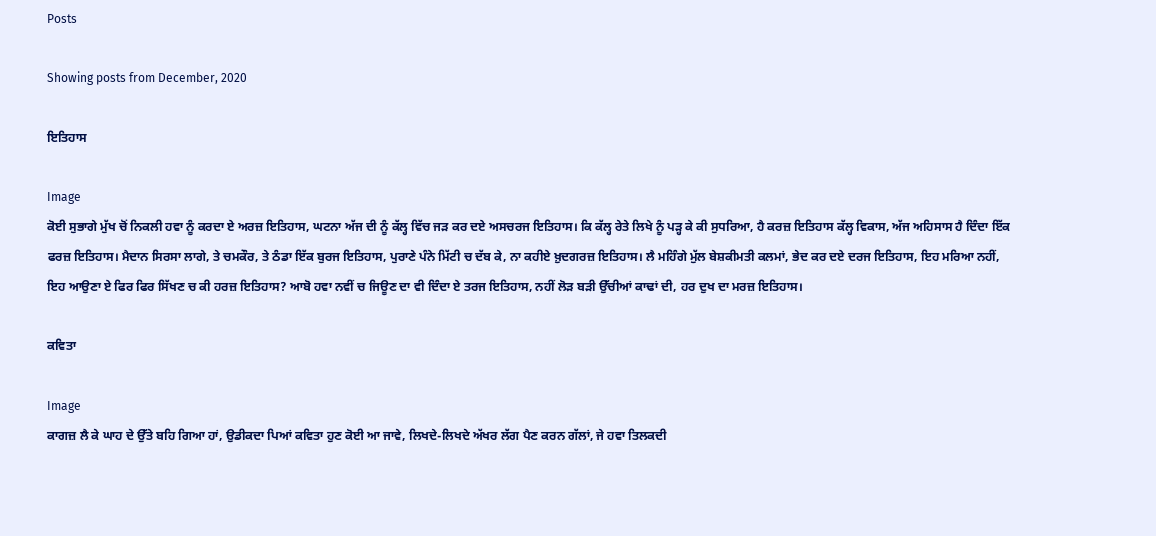Posts

Showing posts from December, 2020

ਇਤਿਹਾਸ

Image
ਕੋਈ ਸੁਭਾਗੇ ਮੁੱਖ ਚੋਂ ਨਿਕਲੀ ਹਵਾ ਨੂੰ ਕਰਦਾ ਏ ਅਰਜ਼ ਇਤਿਹਾਸ, ਘਟਨਾ ਅੱਜ ਦੀ ਨੂੰ ਕੱਲ੍ਹ ਵਿੱਚ ਜੜ ਕਰ ਦਏ ਅਸਚਰਜ ਇਤਿਹਾਸ। ਕਿ ਕੱਲ੍ਹ ਰੇਤੇ ਲਿਖੇ ਨੂੰ ਪੜ੍ਹ ਕੇ ਕੀ ਸੁਧਰਿਆ, ਹੈ ਕਰਜ਼ ਇਤਿਹਾਸ ਕੱਲ੍ਹ ਵਿਕਾਸ, ਅੱਜ ਅਹਿਸਾਸ ਹੈ ਦਿੰਦਾ ਇੱਕ ਫਰਜ਼ ਇਤਿਹਾਸ। ਮੈਦਾਨ ਸਿਰਸਾ ਲਾਗੇ, ਤੇ ਚਮਕੌਰ, ਤੇ ਠੰਡਾ ਇੱਕ ਬੁਰਜ ਇਤਿਹਾਸ, ਪੁਰਾਣੇ ਪੰਨੇ ਮਿੱਟੀ ਚ ਦੱਬ ਕੇ, ਨਾ ਕਹੀਏ ਖ਼ੁਦਗਰਜ਼ ਇਤਿਹਾਸ। ਲੈ ਮਹਿੰਗੇ ਮੁੱਲ ਬੇਸ਼ਕੀਮਤੀ ਕਲਮਾਂ, ਭੇਦ ਕਰ ਦਏ ਦਰਜ ਇਤਿਹਾਸ, ਇਹ ਮਰਿਆ ਨਹੀਂ, ਇਹ ਆਉਣਾ ਏ ਫਿਰ ਫਿਰ ਸਿੱਖਣ ਚ ਕੀ ਹਰਜ਼ ਇਤਿਹਾਸ? ਆਬੋ ਹਵਾ ਨਵੀਂ ਚ ਜਿਊਣ ਦਾ ਵੀ ਦਿੰਦਾ ਏ ਤਰਜ ਇਤਿਹਾਸ, ਨਹੀਂ ਲੋੜ ਬੜੀ ਉੱਚੀਆਂ ਕਾਢਾਂ ਦੀ, ਹਰ ਦੁਖ ਦਾ ਮਰਜ਼ ਇਤਿਹਾਸ।

ਕਵਿਤਾ

Image
ਕਾਗਜ਼ ਲੈ ਕੇ ਘਾਹ ਦੇ ਉੱਤੇ ਬਹਿ ਗਿਆ ਹਾਂ, ਉਡੀਕਦਾ ਪਿਆਂ ਕਵਿਤਾ ਹੁਣ ਕੋਈ ਆ ਜਾਵੇ, ਲਿਖਦੇ-ਲਿਖਦੇ ਅੱਖਰ ਲੱਗ ਪੈਣ ਕਰਨ ਗੱਲਾਂ, ਜੇ ਹਵਾ ਤਿਲਕਦੀ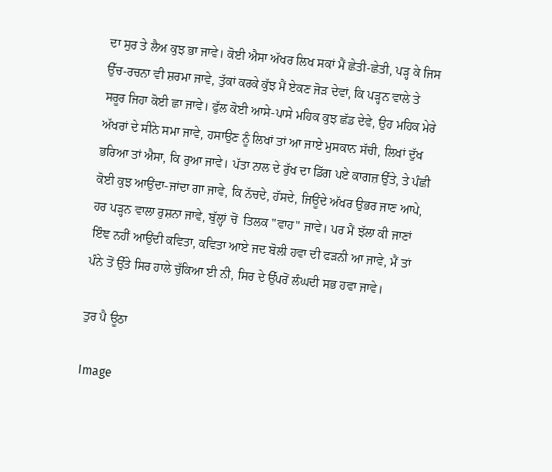ਦਾ ਸੁਰ ਤੇ ਲੈਅ ਕੁਝ ਭਾ ਜਾਵੇ। ਕੋਈ ਐਸਾ ਅੱਖਰ ਲਿਖ ਸਕਾਂ ਮੈਂ ਛੇਤੀ-ਛੇਤੀ, ਪੜ੍ਹ ਕੇ ਜਿਸ ਉੱਚ-ਰਚਨਾ ਵੀ ਸ਼ਰਮਾ ਜਾਵੇ, ਤੁੱਕਾਂ ਕਰਕੇ ਕੁੱਝ ਮੈਂ ਏਕਣ ਜੋੜ ਦੇਵਾਂ, ਕਿ ਪੜ੍ਹਨ ਵਾਲੇ ਤੇ ਸਰੂਰ ਜਿਹਾ ਕੋਈ ਛਾ ਜਾਵੇ। ਫੁੱਲ ਕੋਈ ਆਸੇ-ਪਾਸੇ ਮਹਿਕ ਕੁਝ ਛੱਡ ਦੇਵੇ, ਉਹ ਮਹਿਕ ਮੇਰੇ ਅੱਖਰਾਂ ਦੇ ਸੀਨੇ ਸਮਾ ਜਾਵੇ, ਹਸਾਉਣ ਨੂੰ ਲਿਖਾਂ ਤਾਂ ਆ ਜਾਏ ਮੁਸਕਾਨ ਸੱਚੀ, ਲਿਖਾਂ ਦੁੱਖ ਭਰਿਆ ਤਾਂ ਐਸਾ, ਕਿ ਰੁਆ ਜਾਵੇ। ਪੱਤਾ ਨਾਲ ਦੇ ਰੁੱਖ ਦਾ ਡਿੱਗ ਪਏ ਕਾਗਜ਼ ਉੱਤੇ, ਤੇ ਪੰਛੀ ਕੋਈ ਕੁਝ ਆਉਂਦਾ-ਜਾਂਦਾ ਗਾ ਜਾਵੇ, ਕਿ ਨੱਚਦੇ, ਹੱਸਦੇ, ਜਿਊਂਦੇ ਅੱਖਰ ਉਭਰ ਜਾਣ ਆਪੇ, ਹਰ ਪੜ੍ਹਨ ਵਾਲਾ ਰੁਸ਼ਨਾ ਜਾਵੇ, ਬੁੱਲ੍ਹਾਂ ਚੋਂ  ਤਿਲਕ "ਵਾਹ" ਜਾਵੇ। ਪਰ ਮੈਂ ਝੱਲਾ ਕੀ ਜਾਣਾਂ ਇੰਞ ਨਹੀਂ ਆਉਂਦੀ ਕਵਿਤਾ, ਕਵਿਤਾ ਆਏ ਜਦ ਬੋਲੀ ਹਵਾ ਦੀ ਫੜਨੀ ਆ ਜਾਵੇ, ਮੈਂ ਤਾਂ ਪੰਨੇ ਤੋਂ ਉੱਤੇ ਸਿਰ ਹਾਲੇ ਚੁੱਕਿਆ ਈ ਨੀ, ਸਿਰ ਦੇ ਉੱਪਰੋਂ ਲੰਘਦੀ ਸਭ ਹਵਾ ਜਾਵੇ।

ਤੁਰ ਪੈ ਊਠਾ

Image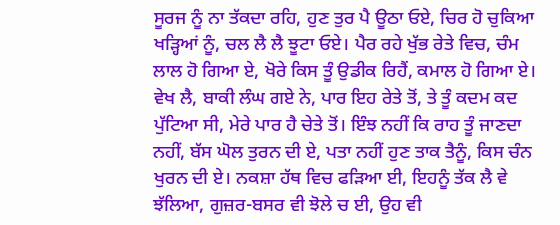ਸੂਰਜ ਨੂੰ ਨਾ ਤੱਕਦਾ ਰਹਿ, ਹੁਣ ਤੁਰ ਪੈ ਊਠਾ ਓਏ, ਚਿਰ ਹੋ ਚੁਕਿਆ ਖੜ੍ਹਿਆਂ ਨੂੰ, ਚਲ ਲੈ ਲੈ ਝੂਟਾ ਓਏ। ਪੈਰ ਰਹੇ ਖੁੱਭ ਰੇਤੇ ਵਿਚ, ਚੰਮ ਲਾਲ ਹੋ ਗਿਆ ਏ, ਖੋਰੇ ਕਿਸ ਤੂੰ ਉਡੀਕ ਰਿਹੈਂ, ਕਮਾਲ ਹੋ ਗਿਆ ਏ। ਵੇਖ ਲੈ, ਬਾਕੀ ਲੰਘ ਗਏ ਨੇ, ਪਾਰ ਇਹ ਰੇਤੇ ਤੋਂ, ਤੇ ਤੂੰ ਕਦਮ ਕਦ ਪੁੱਟਿਆ ਸੀ, ਮੇਰੇ ਪਾਰ ਹੈ ਚੇਤੇ ਤੋਂ। ਇੰਝ ਨਹੀਂ ਕਿ ਰਾਹ ਤੂੰ ਜਾਣਦਾ ਨਹੀਂ, ਬੱਸ ਘੋਲ ਤੁਰਨ ਦੀ ਏ, ਪਤਾ ਨਹੀਂ ਹੁਣ ਤਾਕ ਤੈਨੂੰ, ਕਿਸ ਚੰਨ ਖੁਰਨ ਦੀ ਏ। ਨਕਸ਼ਾ ਹੱਥ ਵਿਚ ਫੜਿਆ ਈ, ਇਹਨੂੰ ਤੱਕ ਲੈ ਵੇ ਝੱਲਿਆ, ਗੁਜ਼ਰ-ਬਸਰ ਵੀ ਝੋਲੇ ਚ ਈ, ਉਹ ਵੀ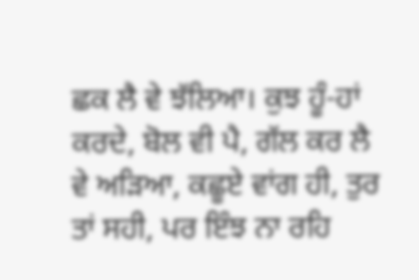ਛਕ ਲੈ ਵੇ ਝੱਲਿਆ। ਕੁਝ ਹੂੰ-ਹਾਂ ਕਰਦੇ, ਬੋਲ ਵੀ ਪੈ, ਗੱਲ ਕਰ ਲੈ ਵੇ ਅੜਿਆ, ਕਛੂਏ ਵਾਂਗ ਹੀ, ਤੁਰ ਤਾਂ ਸਹੀ, ਪਰ ਇੰਝ ਨਾ ਰਹਿ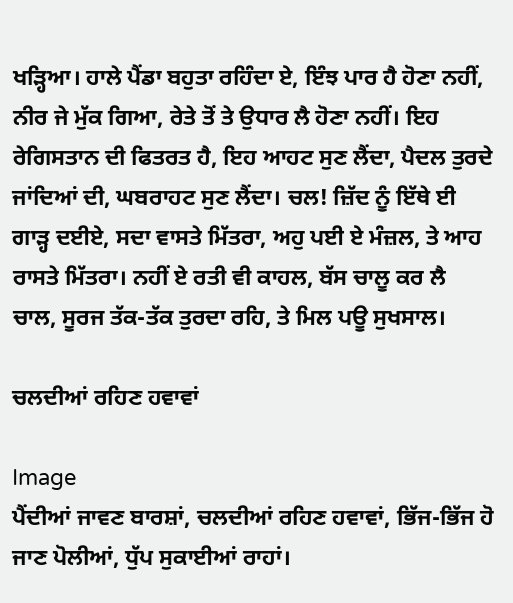ਖੜ੍ਹਿਆ। ਹਾਲੇ ਪੈਂਡਾ ਬਹੁਤਾ ਰਹਿੰਦਾ ਏ, ਇੰਝ ਪਾਰ ਹੈ ਹੋਣਾ ਨਹੀਂ, ਨੀਰ ਜੇ ਮੁੱਕ ਗਿਆ, ਰੇਤੇ ਤੋਂ ਤੇ ਉਧਾਰ ਲੈ ਹੋਣਾ ਨਹੀਂ। ਇਹ ਰੇਗਿਸਤਾਨ ਦੀ ਫਿਤਰਤ ਹੈ, ਇਹ ਆਹਟ ਸੁਣ ਲੈਂਦਾ, ਪੈਦਲ ਤੁਰਦੇ ਜਾਂਦਿਆਂ ਦੀ, ਘਬਰਾਹਟ ਸੁਣ ਲੈਂਦਾ। ਚਲ! ਜ਼ਿੱਦ ਨੂੰ ਇੱਥੇ ਈ ਗਾੜ੍ਹ ਦਈਏ, ਸਦਾ ਵਾਸਤੇ ਮਿੱਤਰਾ, ਅਹੁ ਪਈ ਏ ਮੰਜ਼ਲ, ਤੇ ਆਹ ਰਾਸਤੇ ਮਿੱਤਰਾ। ਨਹੀਂ ਏ ਰਤੀ ਵੀ ਕਾਹਲ, ਬੱਸ ਚਾਲੂ ਕਰ ਲੈ ਚਾਲ, ਸੂਰਜ ਤੱਕ-ਤੱਕ ਤੁਰਦਾ ਰਹਿ, ਤੇ ਮਿਲ ਪਊ ਸੁਖਸਾਲ।

ਚਲਦੀਆਂ ਰਹਿਣ ਹਵਾਵਾਂ

Image
ਪੈਂਦੀਆਂ ਜਾਵਣ ਬਾਰਸ਼ਾਂ, ਚਲਦੀਆਂ ਰਹਿਣ ਹਵਾਵਾਂ, ਭਿੱਜ-ਭਿੱਜ ਹੋ ਜਾਣ ਪੋਲੀਆਂ, ਧੁੱਪ ਸੁਕਾਈਆਂ ਰਾਹਾਂ।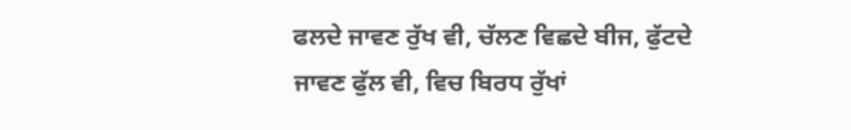ਫਲਦੇ ਜਾਵਣ ਰੁੱਖ ਵੀ, ਚੱਲਣ ਵਿਛਦੇ ਬੀਜ, ਫੁੱਟਦੇ ਜਾਵਣ ਫੁੱਲ ਵੀ, ਵਿਚ ਬਿਰਧ ਰੁੱਖਾਂ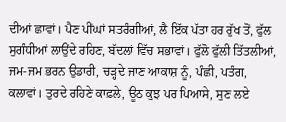ਦੀਆਂ ਛਾਵਾਂ। ਪੈਣ ਪੀਂਘਾਂ ਸਤਰੰਗੀਆਂ, ਲੈ ਇੱਕ ਪੱਤਾ ਹਰ ਰੁੱਖ ਤੋਂ, ਫੁੱਲ ਸੁਗੰਧੀਆਂ ਲਾਉਂਦੇ ਰਹਿਣ, ਬੱਦਲਾਂ ਵਿੱਚ ਸਭਾਵਾਂ। ਫੁੱਲੋ ਫੁੱਲੀ ਤਿੱਤਲੀਆਂ, ਜਮ-ਜਮ ਭਰਨ ਉਡਾਰੀ, ਚੜ੍ਹਦੇ ਜਾਣ ਆਕਾਸ਼ ਨੂੰ, ਪੰਛੀ, ਪਤੰਗ, ਕਲਾਵਾਂ। ਤੁਰਦੇ ਰਹਿਣੇ ਕਾਫ਼ਲੇ, ਊਠ ਕੁਝ ਪਰ ਪਿਆਸੇ, ਸੁਣ ਲਏ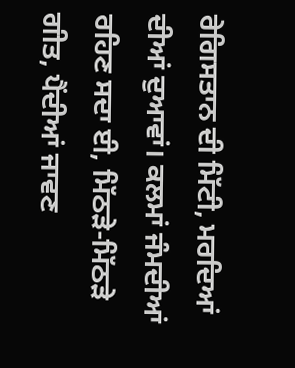ਰੇਗਿਸਤਾਨ ਦੀ ਮਿੱਟੀ, ਮਰਦਿਆਂ ਦੀਆਂ ਦੁਆਵਾਂ। ਕਲਮਾਂ ਜੰਮਦੀਆਂ ਰਹਿਣ ਸਦਾ ਈ, ਮਿੱਠੜੇ-ਮਿੱਠੜੇ ਗੀਤ, ਪੈਂਦੀਆਂ ਜਾਵਣ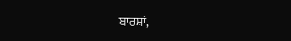ਬਾਰਸ਼ਾਂ,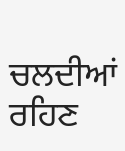ਚਲਦੀਆਂ ਰਹਿਣ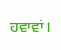ਹਵਾਵਾਂ।